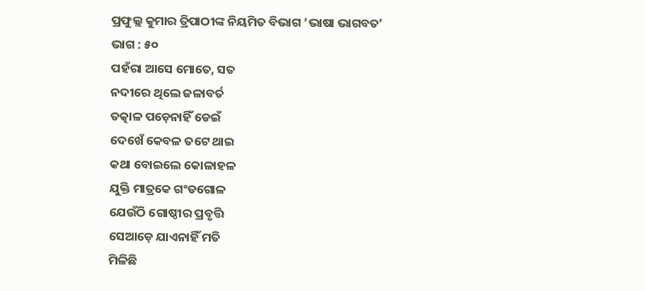ପ୍ରଫୁଲ୍ଲ କୁମାର ତ୍ରିପାଠୀଙ୍କ ନିୟମିତ ବିଭାଗ ‘ଭାଷା ଭାଗବତ’ ଭାଗ : ୫୦
ପହଁରା ଆସେ ମୋତେ, ସତ
ନଦୀରେ ଥିଲେ ଜଳାବର୍ତ
ତତ୍କାଳ ପଡ଼େନାହିଁ ଡେଇଁ
ଦେଖେଁ କେବଳ ତଟେ ଥାଇ
କଥା ବୋଇଲେ କୋଳାହଳ
ଯୁକ୍ତି ମାତ୍ରକେ ଗଂଡଗୋଳ
ଯେଉଁଠି ଗୋଷ୍ଠୀର ପ୍ରବୃତ୍ତି
ସେଆଡ଼େ ଯାଏନାହିଁ ମତି
ମିଳିଛି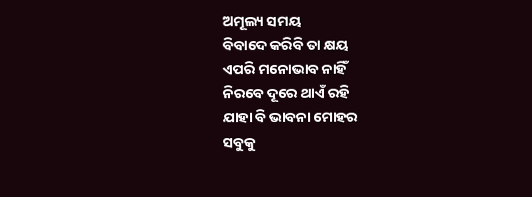ଅମୂଲ୍ୟ ସମୟ
ବିବାଦେ କରିବି ତା କ୍ଷୟ
ଏପରି ମନୋଭାବ ନାହିଁ
ନିରବେ ଦୂରେ ଥାଏଁ ରହି
ଯାହା ବି ଭାବନା ମୋହର
ସବୁକୁ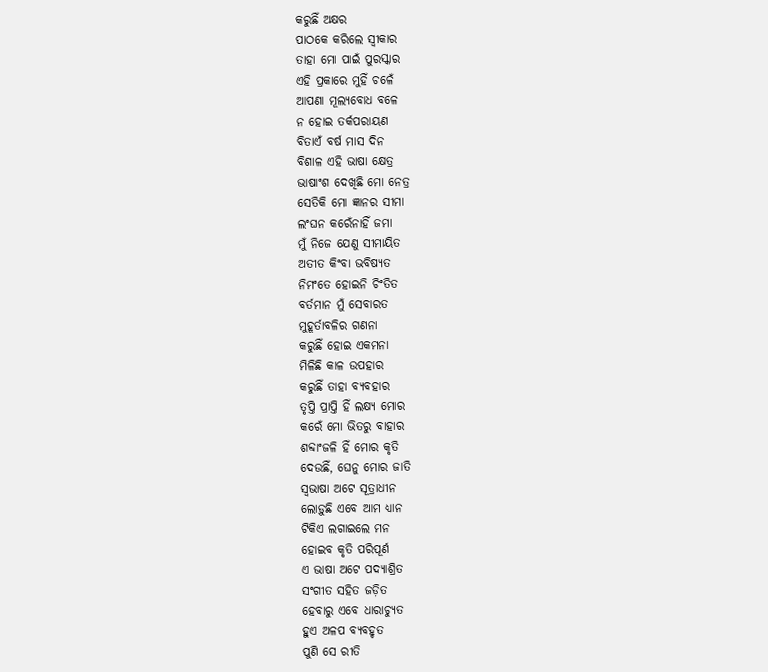କରୁଛିଁ ଅକ୍ଷର
ପାଠକେ କରିଲେ ସ୍ବୀକାର
ତାହା ମୋ ପାଇଁ ପୁରସ୍କାର
ଏହି ପ୍ରକାରେ ମୁହିଁ ଚଳେଁ
ଆପଣା ମୂଲ୍ୟବୋଧ ବଳେ
ନ ହୋଇ ତର୍କପରାୟଣ
ବିତାଏଁ ବର୍ଷ ମାସ ଦିନ
ବିଶାଳ ଏହି ଭାଷା କ୍ଷେତ୍ର
ଭାଷାଂଶ ଦେଖିଛି ମୋ ନେତ୍ର
ସେତିକି ମୋ ଜ୍ଞାନର ସୀମା
ଲଂଘନ କରେଁନାହିଁ ଜମା
ମୁଁ ନିଜେ ଯେଣୁ ସୀମାୟିତ
ଅତୀତ କିଂବା ଭବିଷ୍ଯତ
ନିମଂତେ ହୋଇନି ଚିଂତିତ
ବର୍ତମାନ ମୁଁ ସେବାରତ
ମୁହୂର୍ତାବଳିର ଗଣନା
କରୁଛିଁ ହୋଇ ଏକମନା
ମିଳିଛି କାଳ ଉପହାର
କରୁଛିଁ ତାହା ବ୍ୟବହାର
ତୃପ୍ତି ପ୍ରାପ୍ତି ହିଁ ଲକ୍ଷ୍ୟ ମୋର
କରେଁ ମୋ ଭିତରୁ ବାହାର
ଶବ୍ଦାଂଜଳି ହିଁ ମୋର କୃତି
ଦେଉଛିଁ, ଘେନୁ ମୋର ଜାତି
ସ୍ବଭାଷା ଅଟେ ସୂତ୍ରାଧୀନ
ଲୋଡ଼ୁଛି ଏବେ ଆମ ଧ୍ୟାନ
ଟିକିଏ ଲଗାଇଲେ ମନ
ହୋଇବ କୃତି ପରିପୂର୍ଣ
ଏ ଭାଷା ଅଟେ ପଦ୍ୟାଶ୍ରିତ
ସଂଗୀତ ସହିତ ଜଡ଼ିତ
ହେବାରୁ ଏବେ ଧାରାଚ୍ୟୁତ
ହୁଏ ଅଳପ ବ୍ୟବହୃତ
ପୁଣି ସେ ରୀତି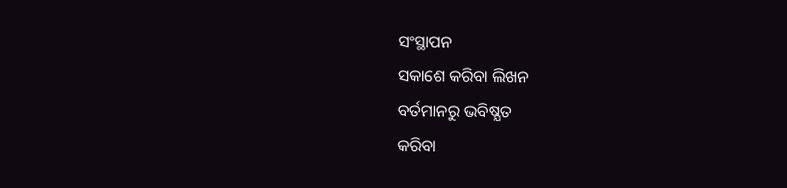ସଂସ୍ଥାପନ
ସକାଶେ କରିବା ଲିଖନ
ବର୍ତମାନରୁ ଭବିଷ୍ଯତ
କରିବା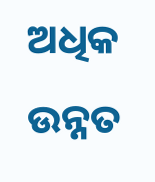ଅଧିକ ଉନ୍ନତ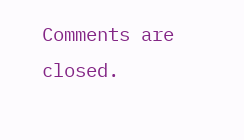Comments are closed.